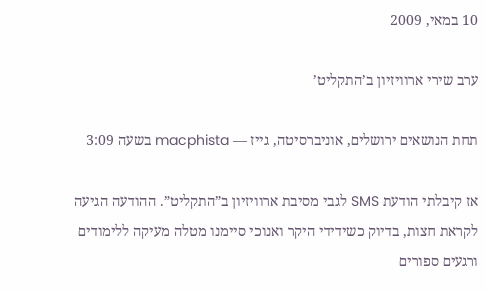10 במאי, 2009

ערב שירי ארוויזיון ב’התקליט’

תחת הנושאים ירושלים, אוניברסיטה, גייז — macphista בשעה 3:09

אז קיבלתי הודעת SMS לגבי מסיבת ארוויזיון ב”התקליט”. ההודעה הגיעה לקראת חצות, בדיוק כשידידי היקר ואנוכי סיימנו מטלה מעיקה ללימודים ורגעים ספורים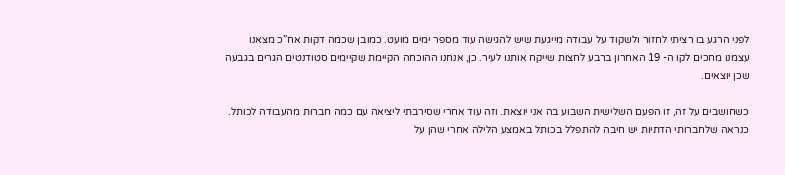לפני הרגע בו רציתי לחזור ולשקוד על עבודה מייגעת שיש להגישה עוד מספר ימים מועט. כמובן שכמה דקות אח”כ מצאנו עצמנו מחכים לקו ה- 19 האחרון ברבע לחצות שייקח אותנו לעיר. כן, אנחנו ההוכחה הקיימת שקיימים סטודנטים הגרים בגבעה שכן יוצאים.

כשחושבים על זה, זו הפעם השלישית השבוע בה אני יוצאת. וזה עוד אחרי שסירבתי ליציאה עם כמה חברות מהעבודה לכותל. כנראה שלחברותי הדתיות יש חיבה להתפלל בכותל באמצע הלילה אחרי שהן על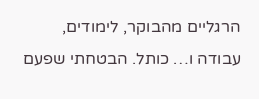הרגליים מהבוקר, לימודים, עבודה ו… כותל. הבטחתי שפעם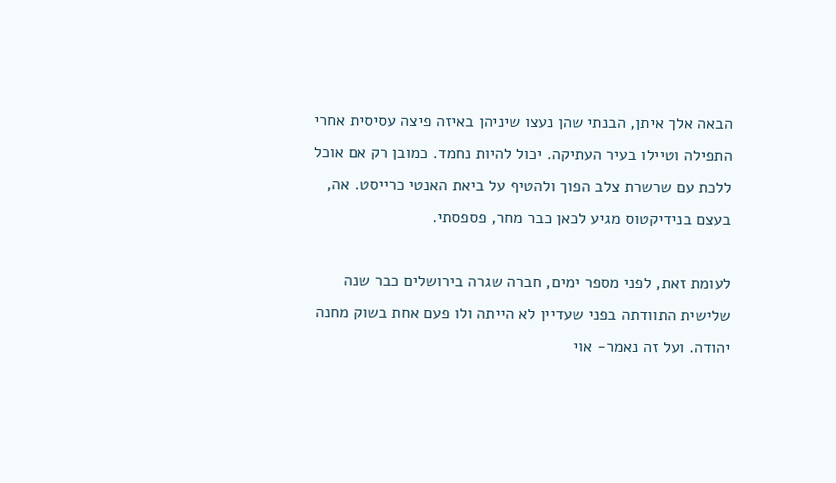הבאה אלך איתן, הבנתי שהן נעצו שיניהן באיזה פיצה עסיסית אחרי התפילה וטיילו בעיר העתיקה. יכול להיות נחמד. כמובן רק אם אוכל ללכת עם שרשרת צלב הפוך ולהטיף על ביאת האנטי כרייסט. אה, בעצם בנידיקטוס מגיע לכאן כבר מחר, פספסתי.

לעומת זאת, לפני מספר ימים, חברה שגרה בירושלים כבר שנה שלישית התוודתה בפני שעדיין לא הייתה ולו פעם אחת בשוק מחנה יהודה. ועל זה נאמר- אוי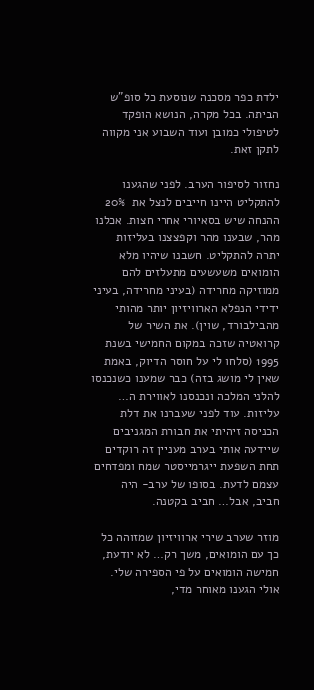ילדת כפר מסכנה שנוסעת כל סופ”ש הביתה. בכל מקרה, הנושא הופקד לטיפולי כמובן ועוד השבוע אני מקווה לתקן זאת.

נחזור לסיפור הערב. לפני שהגענו להתקליט היינו חייבים לנצל את  20% ההנחה שיש בסאיורי אחרי חצות. אכלנו מהר, שבענו מהר וקפצצנו בעליזות יתרה להתקליט. חשבנו שיהיו מלא הומואים משעשעים מתעלזים להם ממוזיקה מחרידה (בעיני מחרידה, בעיני ידידי הנפלא הארוויזיון יותר מהותי מהבילבורד, שוין). את השיר של קרואטיה שזכה במקום החמישי בשנת 1995 (סלחו לי על חוסר הדיוק, באמת שאין לי מושג בזה) כבר שמענו כשנכנסו להלני המלכה ונכנסנו לאווירת ה… עליזות. עוד לפני שעברנו את דלת הכניסה זיהיתי את חבורת המגניבים שיידעה אותי בערב מעניין זה רוקדים תחת השפעת ייגרמייסטר שמח ומפדחים עצמם לדעת. בסופו של ערב- היה חביב, אבל… חביב בקטנה.

מוזר שערב שירי ארוויזיון שמזוהה כל כך עם הומואים, משך רק… לא יודעת, חמישה הומואים על פי הספירה שלי. אולי הגענו מאוחר מדי,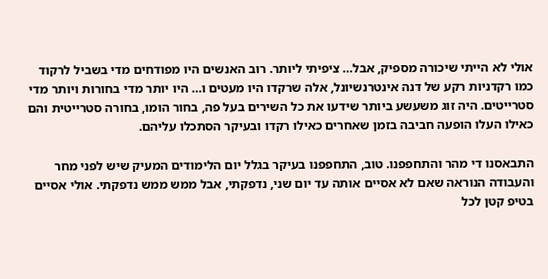אולי לא הייתי שיכורה מספיק, אבל… ציפיתי ליותר. רוב האנשים היו מפודחים מדי בשביל לרקוד כמו רקדניות רקע של דנה אינטרנשיונל, אלה שרקדו היו מעטים ו… היו יותר מדי בחורות ויותר מדי סטרייטים. היה זוג משעשע ביותר שידעו את כל השירים בעל פה, בחור הומו, בחורה סטרייטית והם כאילו העלו הופעה חביבה בזמן שאחרים כאילו רקדו ובעיקר הסתכלו עליהם.

התבאסנו די מהר והתחפפנו. טוב, התחפפנו בעיקר בגלל יום הלימודים המעיק שיש לפני מחר והעבודה הנוראה שאם לא אסיים אותה עד יום שני, נדפקתי, אבל ממש ממש נדפקתי. אולי אסיים בטיפ קטן לכל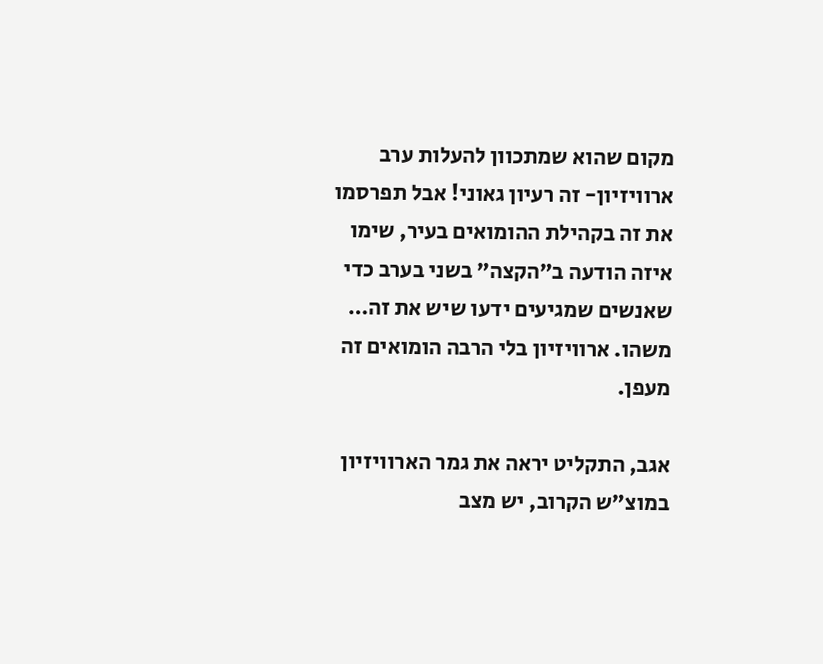מקום שהוא שמתכוון להעלות ערב ארוויזיון- זה רעיון גאוני! אבל תפרסמו את זה בקהילת ההומואים בעיר, שימו איזה הודעה ב”הקצה” בשני בערב כדי שאנשים שמגיעים ידעו שיש את זה… משהו. ארוויזיון בלי הרבה הומואים זה מעפן.

אגב, התקליט יראה את גמר הארוויזיון במוצ”ש הקרוב, יש מצב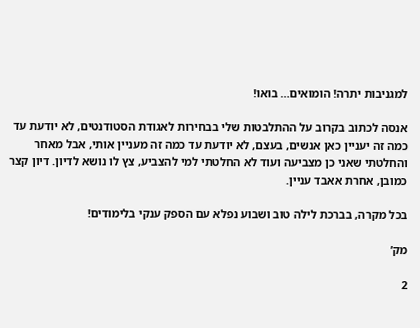למגניבות יתרה! הומואים… בואו!

אנסה לכתוב בקרוב על ההתלבטות שלי בבחירות לאגודת הסטודנטים, לא יודעת עד כמה זה יעניין כאן אנשים, בעצם, לא יודעת עד כמה זה מעניין אותי, אבל מאחר והחלטתי שאני כן מצביעה ועוד לא החלטתי למי להצביע, צץ לו נושא לדיון. דיון קצר כמובן, אחרת אאבד עניין.

בכל מקרה, בברכת לילה טוב ושבוע נפלא עם הספק ענקי בלימודים!

מק’

2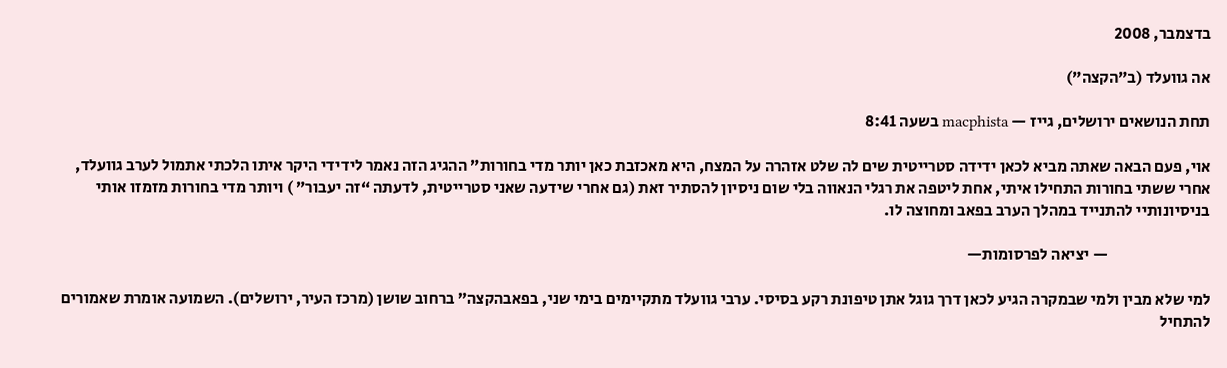בדצמבר, 2008

אה גוועלד (ב”הקצה”)

תחת הנושאים ירושלים, גייז — macphista בשעה 8:41

אוי, פעם הבאה שאתה מביא לכאן ידידה סטרייטית שים לה שלט אזהרה על המצח, היא מאכזבת כאן יותר מדי בחורות” ההגיג הזה נאמר לידידי היקר איתו הלכתי אתמול לערב גוועלד, אחרי ששתי בחורות התחילו איתי, אחת ליטפה את רגלי הנאווה בלי שום ניסיון להסתיר זאת (גם אחרי שידעה שאני סטרייטית, לדעתה “זה יעבור” ) ויותר מדי בחורות מזמזו אותי בניסיונותיי להתנייד במהלך הערב בפאב ומחוצה לו.

                                — יציאה לפרסומות—

למי שלא מבין ולמי שבמקרה הגיע לכאן דרך גוגל אתן טיפונת רקע בסיסי. ערבי גוועלד מתקיימים בימי שני, בפאבהקצה” ברחוב שושן (מרכז העיר, ירושלים). השמועה אומרת שאמורים להתחיל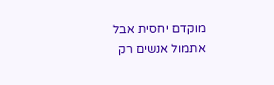מוקדם יחסית אבל אתמול אנשים רק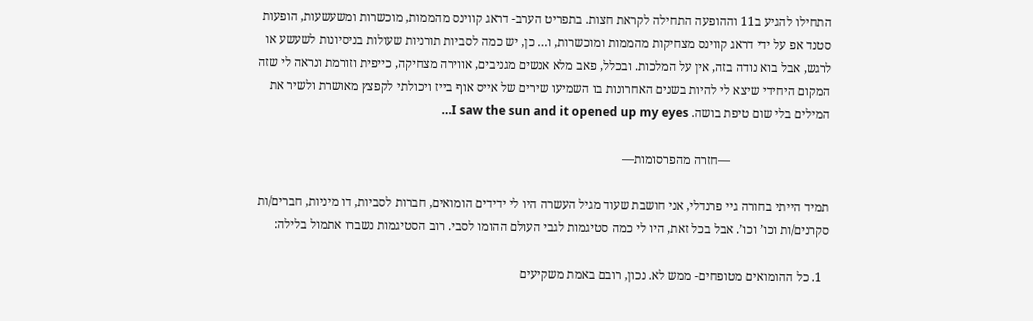התחילו להגיע ב11 וההופעה התחילה לקראת חצות. בתפריט הערב- דראג קווינס מהממות, מוכשרות ומשעשעות, הופעות סטנד אפ על ידי דראג קווינס מצחיקות מהממות ומוכשרות, ו… כן, יש כמה לסביות תורניות שעולות בניסיונות לשעשע או לרגש, אבל בוא נודה בזה, אין על המלכות. ובכלל, פאב מלא אנשים מגניבים, אווירה מצחיקה, כייפית וזורמת ונראה לי שזה המקום היחידי שיצא לי להיות בשנים האחרונות בו השמיעו שירים של אייס אוף בייז ויכולתי לקפצץ מאושרת ולשיר את המילים בלי שום טיפת בושה. I saw the sun and it opened up my eyes…

                                —חזרה מהפרסומות—

תמיד הייתי בחורה גיי פרנדלי, אני חושבת שעוד מגיל העשרה היו לי ידידים הומואים, חברות לסביות, דו מיניות, חברים/ות סקרנים/ות וכו’ וכו’. אבל בכל זאת, היו לי כמה סטיגמות לגבי העולם ההומו לסבי. רוב הסטיגמות נשברו אתמול בלילה:

  1. כל ההומואים מטופחים- ממש לא. נכון, רובם באמת משקיעים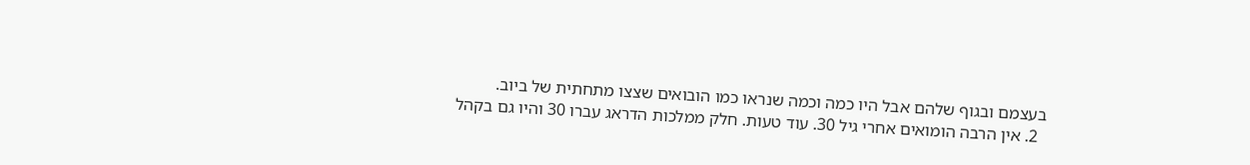בעצמם ובגוף שלהם אבל היו כמה וכמה שנראו כמו הובואים שצצו מתחתית של ביוב.
  2. אין הרבה הומואים אחרי גיל 30. עוד טעות. חלק ממלכות הדראג עברו 30 והיו גם בקהל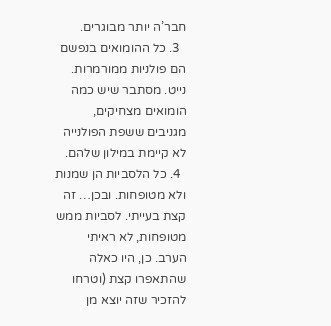חבר’ה יותר מבוגרים.
  3. כל ההומואים בנפשם הם פולניות ממורמרות. נייט. מסתבר שיש כמה הומואים מצחיקים, מגניבים ששפת הפולנייה לא קיימת במילון שלהם.
  4. כל הלסביות הן שמנות ולא מטופחות. ובכן… זה קצת בעייתי. לסביות ממש מטופחות, לא ראיתי הערב. כן, היו כאלה שהתאפרו קצת (וטרחו להזכיר שזה יוצא מן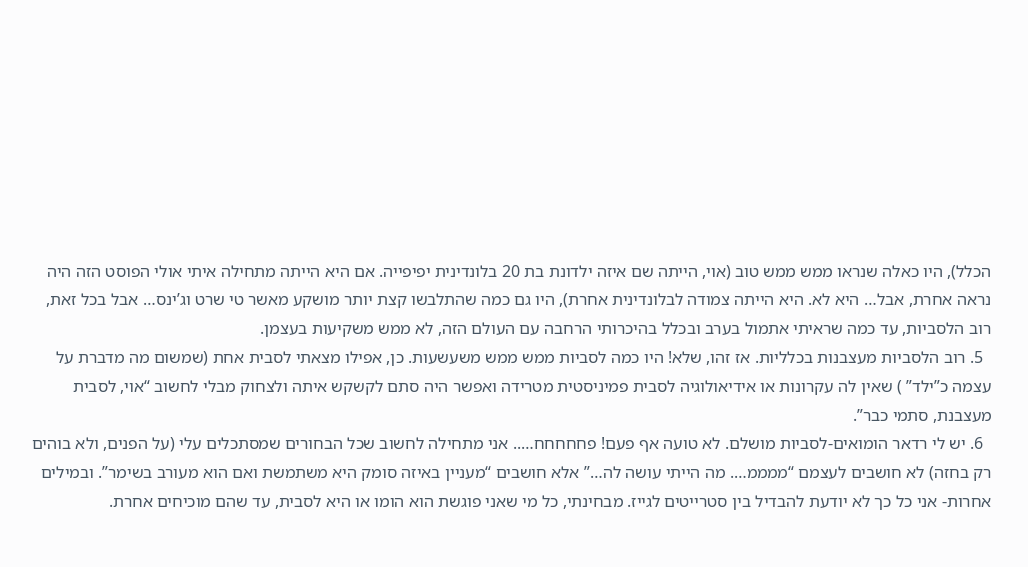הכלל), היו כאלה שנראו ממש ממש טוב (אוי, הייתה שם איזה ילדונת בת 20 בלונדינית יפיפייה. אם היא הייתה מתחילה איתי אולי הפוסט הזה היה נראה אחרת, אבל… היא לא. היא הייתה צמודה לבלונדינית אחרת), היו גם כמה שהתלבשו קצת יותר מושקע מאשר טי שרט וג’ינס… אבל בכל זאת, רוב הלסביות, עד כמה שראיתי אתמול בערב ובכלל בהיכרותי הרחבה עם העולם הזה, לא ממש משקיעות בעצמן.
  5. רוב הלסביות מעצבנות בכלליות. אז זהו, שלא! היו כמה לסביות ממש ממש משעשעות. כן, אפילו מצאתי לסבית אחת (שמשום מה מדברת על עצמה כ”ילד” ) שאין לה עקרונות או אידיאולוגיה לסבית פמיניסטית מטרידה ואפשר היה סתם לקשקש איתה ולצחוק מבלי לחשוב “אוי, לסבית מעצבנת, סתמי כבר”.
  6. יש לי רדאר הומואים-לסביות מושלם. לא טועה אף פעם! פחחחחח….. אני מתחילה לחשוב שכל הבחורים שמסתכלים עלי (על הפנים, ולא בוהים רק בחזה) לא חושבים לעצמם “ממממ…. מה הייתי עושה לה…” אלא חושבים “מעניין באיזה סומק היא משתמשת ואם הוא מעורב בשימר”. ובמילים אחרות- אני כל כך לא יודעת להבדיל בין סטרייטים לגייז. מבחינתי, כל מי שאני פוגשת הוא הומו או היא לסבית, עד שהם מוכיחים אחרת.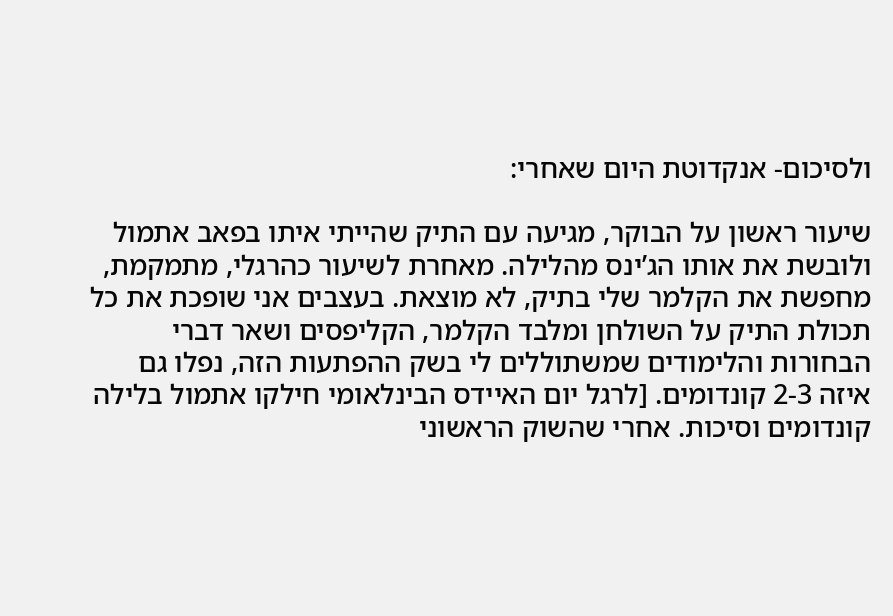ולסיכום- אנקדוטת היום שאחרי:

שיעור ראשון על הבוקר, מגיעה עם התיק שהייתי איתו בפאב אתמול ולובשת את אותו הג’ינס מהלילה. מאחרת לשיעור כהרגלי, מתמקמת, מחפשת את הקלמר שלי בתיק, לא מוצאת. בעצבים אני שופכת את כל תכולת התיק על השולחן ומלבד הקלמר, הקליפסים ושאר דברי הבחורות והלימודים שמשתוללים לי בשק ההפתעות הזה, נפלו גם איזה 2-3 קונדומים. [לרגל יום האיידס הבינלאומי חילקו אתמול בלילה קונדומים וסיכות. אחרי שהשוק הראשוני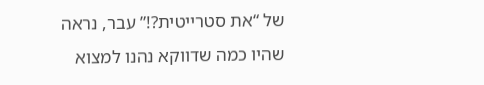של “את סטרייטית?!” עבר, נראה שהיו כמה שדווקא נהנו למצוא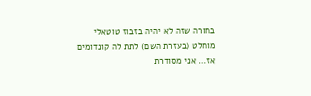בחורה שזה לא יהיה בזבוז טוטאלי מוחלט (בעזרת השם) לתת לה קונדומים אז… אני מסודרת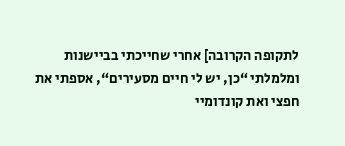לתקופה הקרובה] אחרי שחייכתי בביישנות ומלמלתי “כן, יש לי חיים מסעירים“, אספתי את חפצי ואת קונדומיי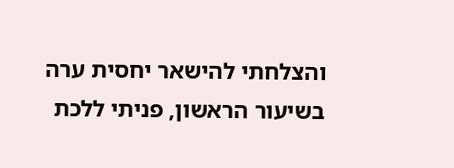והצלחתי להישאר יחסית ערה בשיעור הראשון, פניתי ללכת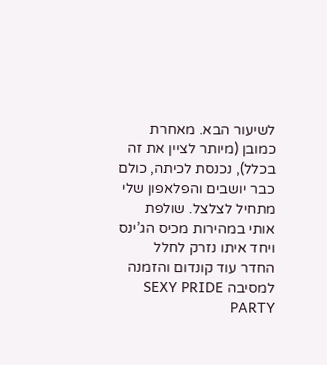לשיעור הבא. מאחרת כמובן (מיותר לציין את זה בכלל), נכנסת לכיתה, כולם כבר יושבים והפלאפון שלי מתחיל לצלצל. שולפת אותי במהירות מכיס הג’ינס ויחד איתו נזרק לחלל החדר עוד קונדום והזמנה למסיבה SEXY PRIDE PARTY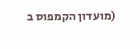(מועדון הקמפוס ב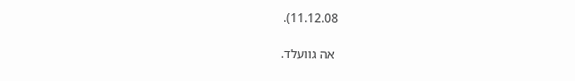11.12.08).

 אה גוועלד.